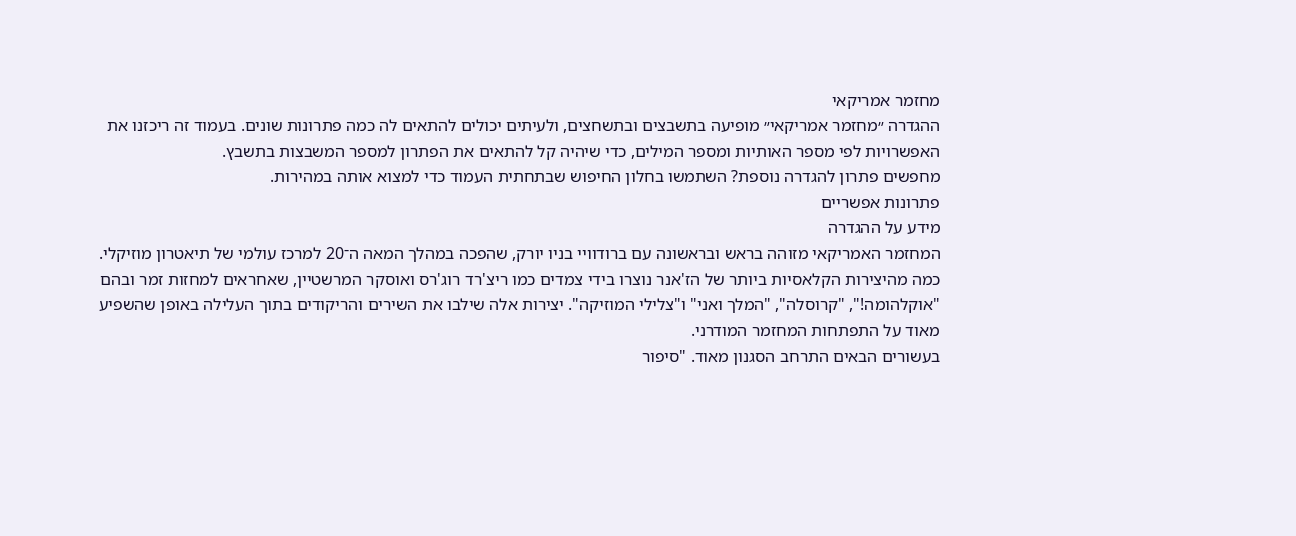מחזמר אמריקאי
ההגדרה ״מחזמר אמריקאי״ מופיעה בתשבצים ובתשחצים, ולעיתים יכולים להתאים לה כמה פתרונות שונים. בעמוד זה ריכזנו את האפשרויות לפי מספר האותיות ומספר המילים, כדי שיהיה קל להתאים את הפתרון למספר המשבצות בתשבץ.
מחפשים פתרון להגדרה נוספת? השתמשו בחלון החיפוש שבתחתית העמוד כדי למצוא אותה במהירות.
פתרונות אפשריים
מידע על ההגדרה
המחזמר האמריקאי מזוהה בראש ובראשונה עם ברודוויי בניו יורק, שהפכה במהלך המאה ה־20 למרכז עולמי של תיאטרון מוזיקלי. כמה מהיצירות הקלאסיות ביותר של הז'אנר נוצרו בידי צמדים כמו ריצ'רד רוג'רס ואוסקר המרשטיין, שאחראים למחזות זמר ובהם "אוקלהומה!", "קרוסלה", "המלך ואני" ו"צלילי המוזיקה". יצירות אלה שילבו את השירים והריקודים בתוך העלילה באופן שהשפיע מאוד על התפתחות המחזמר המודרני.
בעשורים הבאים התרחב הסגנון מאוד. "סיפור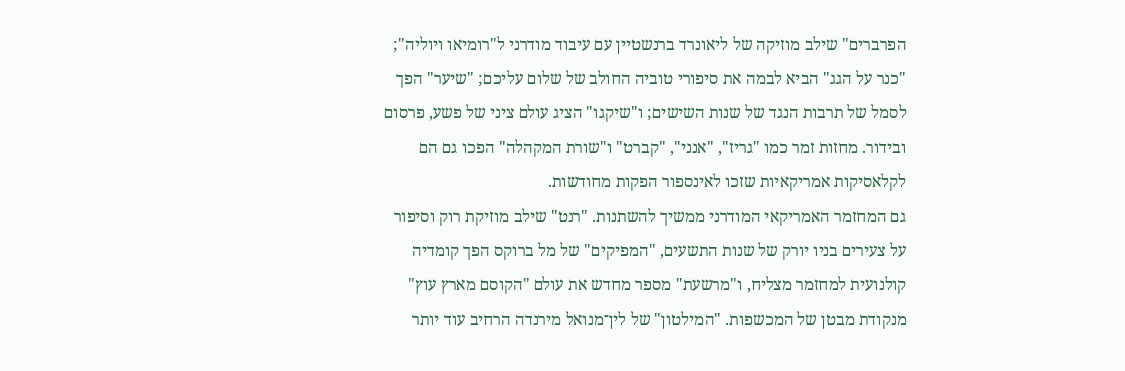הפרברים" שילב מוזיקה של ליאונרד ברנשטיין עם עיבוד מודרני ל"רומיאו ויוליה"; "כנר על הגג" הביא לבמה את סיפורי טוביה החולב של שלום עליכם; "שיער" הפך לסמל של תרבות הנגד של שנות השישים; ו"שיקגו" הציג עולם ציני של פשע, פרסום ובידור. מחזות זמר כמו "גריז", "אנני", "קברט" ו"שורת המקהלה" הפכו גם הם לקלאסיקות אמריקאיות שזכו לאינספור הפקות מחודשות.
גם המחזמר האמריקאי המודרני ממשיך להשתנות. "רנט" שילב מוזיקת רוק וסיפור על צעירים בניו יורק של שנות התשעים, "המפיקים" של מל ברוקס הפך קומדיה קולנועית למחזמר מצליח, ו"מרשעת" מספר מחדש את עולם "הקוסם מארץ עוץ" מנקודת מבטן של המכשפות. "המילטון" של לין־מנואל מירנדה הרחיב עוד יותר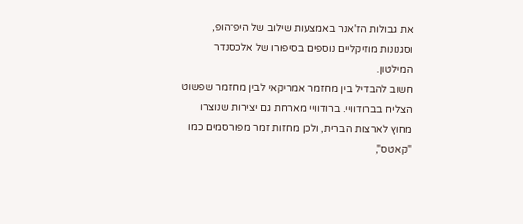את גבולות הז'אנר באמצעות שילוב של היפ־הופ, וסגנונות מוזיקליים נוספים בסיפורו של אלכסנדר המילטון.
חשוב להבדיל בין מחזמר אמריקאי לבין מחזמר שפשוט הצליח בברודוויי. ברודוויי מארחת גם יצירות שנוצרו מחוץ לארצות הברית, ולכן מחזות זמר מפורסמים כמו "קאטס",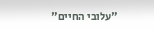"עלובי החיים"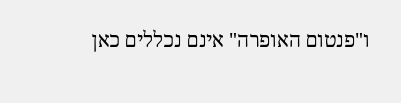ו"פנטום האופרה" אינם נכללים כאן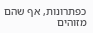כפתרונות, אף שהם מזוהים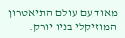מאוד עם עולם התיאטרון המוזיקלי בניו יורק.